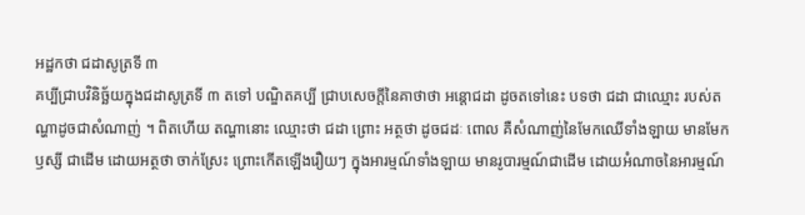អដ្ឋកថា ជដាសូត្រទី ៣
គប្បីជ្រាបវិនិច្ឆ័យក្នុងជដាសូត្រទី ៣ តទៅ បណ្ឌិតគប្បី ជ្រាបសេចក្តីនៃគាថាថា អន្តោជដា ដូចតទៅនេះ បទថា ជដា ជាឈ្មោះ របស់តណ្ហាដូចជាសំណាញ់ ។ ពិតហើយ តណ្ហានោះ ឈ្មោះថា ជដា ព្រោះ អត្ថថា ដូចជដៈ ពោល គឺសំណាញ់នៃមែកឈើទាំងឡាយ មានមែកឫស្សី ជាដើម ដោយអត្ថថា ចាក់ស្រែះ ព្រោះកើតឡើងរឿយៗ ក្នុងអារម្មណ៍ទាំងឡាយ មានរូបារម្មណ៍ជាដើម ដោយអំណាចនៃអារម្មណ៍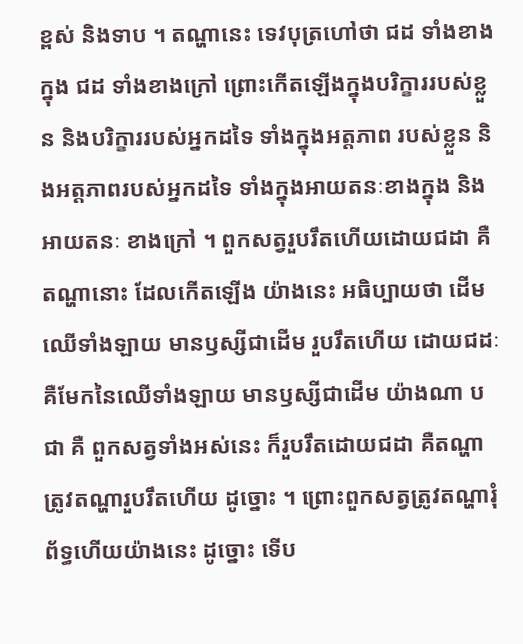ខ្ពស់ និងទាប ។ តណ្ហានេះ ទេវបុត្រហៅថា ជដ ទាំងខាងក្នុង ជដ ទាំងខាងក្រៅ ព្រោះកើតឡើងក្នុងបរិក្ខាររបស់ខ្លួន និងបរិក្ខាររបស់អ្នកដទៃ ទាំងក្នុងអត្តភាព របស់ខ្លួន និងអត្តភាពរបស់អ្នកដទៃ ទាំងក្នុងអាយតនៈខាងក្នុង និងអាយតនៈ ខាងក្រៅ ។ ពួកសត្វរួបរឹតហើយដោយជដា គឺតណ្ហានោះ ដែលកើតឡើង យ៉ាងនេះ អធិប្បាយថា ដើមឈើទាំងឡាយ មានឫស្សីជាដើម រួបរឹតហើយ ដោយជដៈ គឺមែកនៃឈើទាំងឡាយ មានឫស្សីជាដើម យ៉ាងណា បជា គឺ ពួកសត្វទាំងអស់នេះ ក៏រួបរឹតដោយជដា គឺតណ្ហា ត្រូវតណ្ហារួបរឹតហើយ ដូច្នោះ ។ ព្រោះពួកសត្វត្រូវតណ្ហារុំព័ទ្ធហើយយ៉ាងនេះ ដូច្នោះ ទើប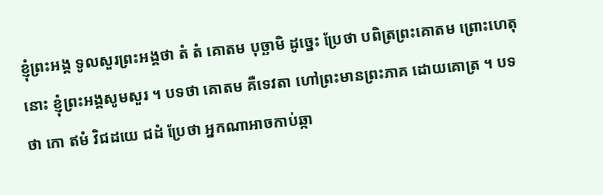ខ្ញុំព្រះអង្គ ទូលសួរព្រះអង្គថា តំ តំ គោតម បុច្ឆាមិ ដូច្នេះ ប្រែថា បពិត្រព្រះគោតម ព្រោះហេតុនោះ ខ្ញុំព្រះអង្គសូមសួរ ។ បទថា គោតម គឺទេវតា ហៅព្រះមានព្រះភាគ ដោយគោត្រ ។ បទថា កោ ឥមំ វិជដយេ ជដំ ប្រែថា អ្នកណាអាចកាប់ឆ្កា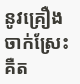នូវគ្រឿងចាក់ស្រែះ គឺត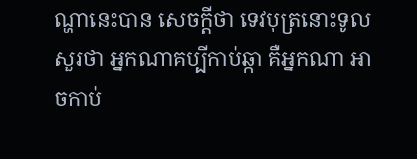ណ្ហានេះបាន សេចក្តីថា ទេវបុត្រនោះទូលសួរថា អ្នកណាគប្បីកាប់ឆ្កា គឺអ្នកណា អាចកាប់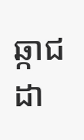ឆ្កាជដា